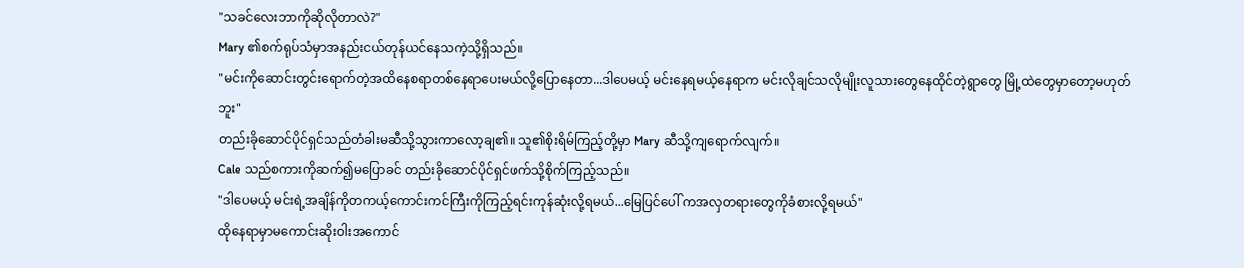"သခင်လေးဘာကိုဆိုလိုတာလဲ?"
Mary ၏စက်ရုပ်သံမှာအနည်းငယ်တုန်ယင်နေသကဲ့သို့ရှိသည်။
"မင်းကိုဆောင်းတွင်းရောက်တဲ့အထိနေစရာတစ်နေရာပေးမယ်လို့ပြောနေတာ...ဒါပေမယ့် မင်းနေရမယ့်နေရာက မင်းလိုချင်သလိုမျိုးလူသားတွေနေထိုင်တဲ့ရွာတွေ မြို့ထဲတွေမှာတော့မဟုတ်ဘူး"
တည်းခိုဆောင်ပိုင်ရှင်သည်တံခါးမဆီသို့သွားကာလော့ချ၏။ သူ၏စိုးရိမ်ကြည့်တို့မှာ Mary ဆီသို့ကျရောက်လျက်။
Cale သည်စကားကိုဆက်၍မပြောခင် တည်းခိုဆောင်ပိုင်ရှင်ဖက်သို့စိုက်ကြည့်သည်။
"ဒါပေမယ့် မင်းရဲ့အချိန်ကိုတကယ့်ကောင်းကင်ကြီးကိုကြည့်ရင်းကုန်ဆုံးလို့ရမယ်...မြေပြင်ပေါ် ကအလှတရားတွေကိုခံစားလို့ရမယ်"
ထိုနေရာမှာမကောင်းဆိုးဝါးအကောင်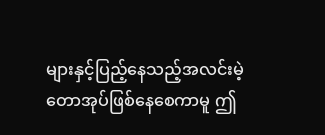များနှင့်ပြည့်နေသည့်အလင်းမဲ့တောအုပ်ဖြစ်နေစေကာမူ ဤ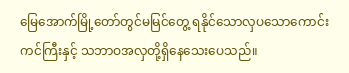မြေအောက်မြို့တော်တွင်မမြင်တွေ့ ရနိုင်သောလှပသောကောင်းကင်ကြီးနှင့် သဘာဝအလှတို့ရှိနေသေးပေသည်။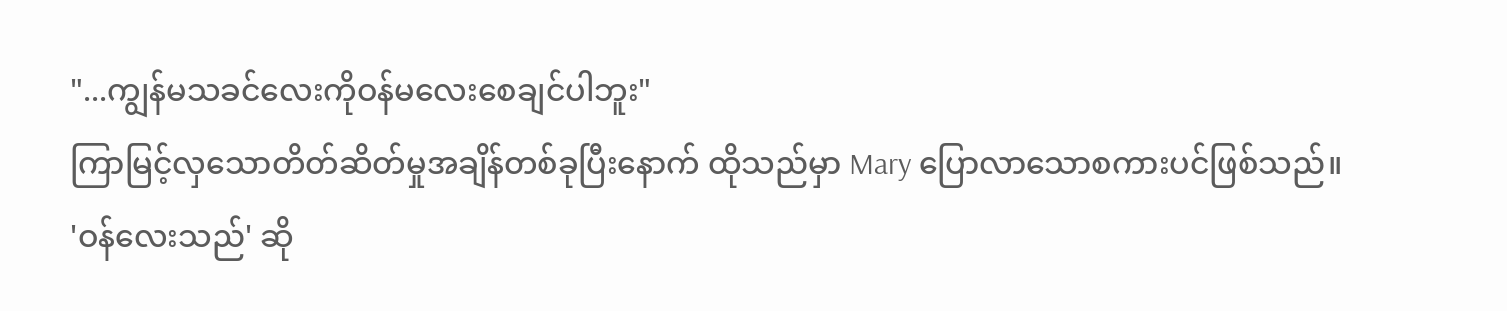"...ကျွန်မသခင်လေးကိုဝန်မလေးစေချင်ပါဘူး"
ကြာမြင့်လှသောတိတ်ဆိတ်မှုအချိန်တစ်ခုပြီးနောက် ထိုသည်မှာ Mary ပြောလာသောစကားပင်ဖြစ်သည်။
'ဝန်လေးသည်' ဆို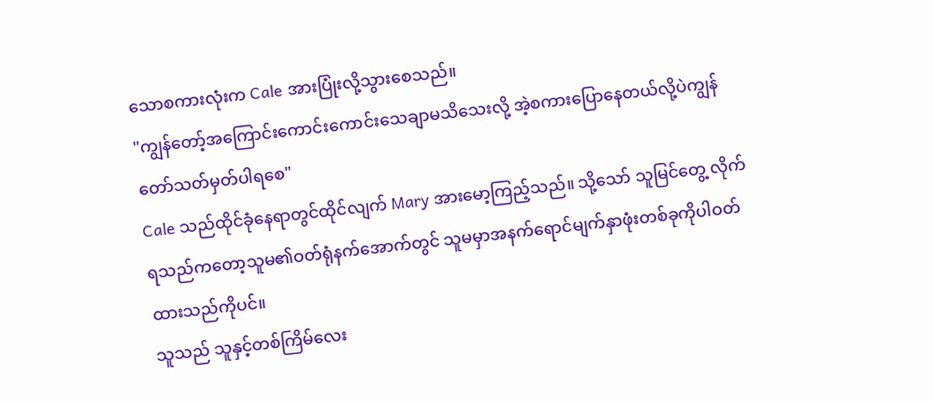သောစကားလုံးက Cale အားပြုံးလို့သွားစေသည်။
"ကျွန်တော့်အကြောင်းကောင်းကောင်းသေချာမသိသေးလို့ အဲ့စကားပြောနေတယ်လို့ပဲကျွန်တော်သတ်မှတ်ပါရစေ"
Cale သည်ထိုင်ခုံနေရာတွင်ထိုင်လျက် Mary အားမော့ကြည့်သည်။ သို့သော် သူမြင်တွေ့ လိုက်ရသည်ကတော့သူမ၏ဝတ်ရုံနက်အောက်တွင် သူမမှာအနက်ရောင်မျက်နှာဖုံးတစ်ခုကိုပါဝတ်ထားသည်ကိုပင်။
သူသည် သူနှင့်တစ်ကြိမ်လေး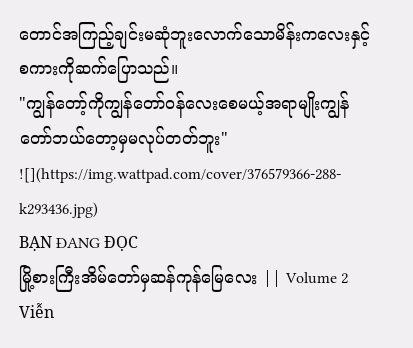တောင်အကြည့်ချင်းမဆုံဘူးလောက်သောမိန်းကလေးနှင့်စကားကိုဆက်ပြောသည်။
"ကျွန်တော့်ကိုကျွန်တော်ဝန်လေးစေမယ့်အရာမျိုးကျွန်တော်ဘယ်တော့မှမလုပ်တတ်ဘူး"
![](https://img.wattpad.com/cover/376579366-288-k293436.jpg)
BẠN ĐANG ĐỌC
မြို့စားကြီးအိမ်တော်မှဆန်ကုန်မြေလေး || Volume 2
Viễn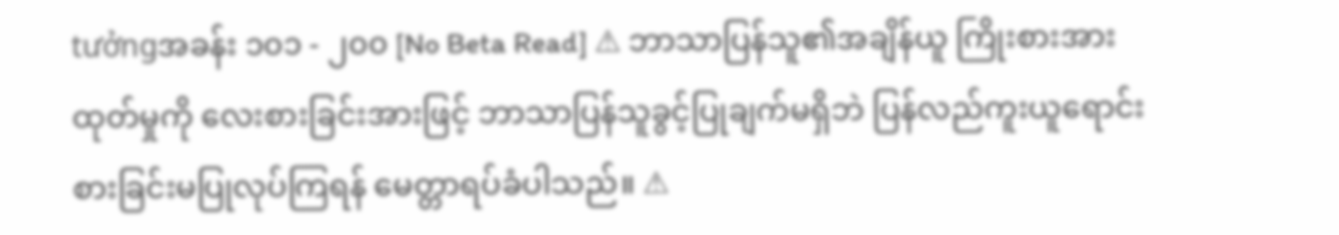tưởngအခန်း ၁၀၁ - ၂၀၀ [No Beta Read] ⚠ ဘာသာပြန်သူ၏အချိန်ယူ ကြိုးစားအားထုတ်မှုကို လေးစားခြင်းအားဖြင့် ဘာသာပြန်သူခွင့်ပြုချက်မရှိဘဲ ပြန်လည်ကူးယူရောင်းစားခြင်းမပြုလုပ်ကြရန် မေတ္တာရပ်ခံပါသည်။ ⚠